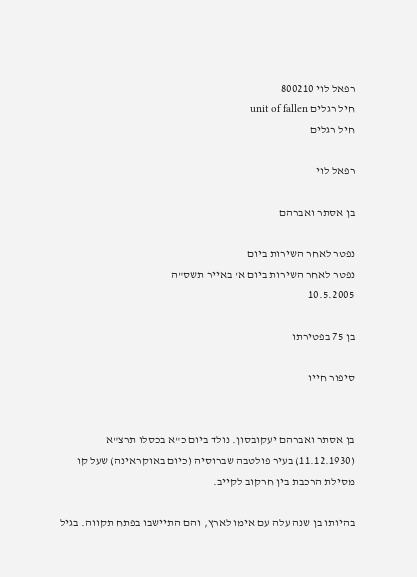רפאל לוי 800210
חיל רגלים unit of fallen
חיל רגלים

רפאל לוי

בן אסתר ואברהם

נפטר לאחר השירות ביום
נפטר לאחר השירות ביום א' באייר תשס"ה
10.5.2005

בן 75 בפטירתו

סיפור חייו


בן אסתר ואברהם יעקובסון. נולד ביום כ"א בכסלו תרצ"א (11.12.1930) בעיר פולטבה שברוסיה (כיום באוקראינה) שעל קו מסילת הרכבת בין חרקוב לקייב.

בהיותו בן שנה עלה עם אימו לארץ, והם התיישבו בפתח תקווה. בגיל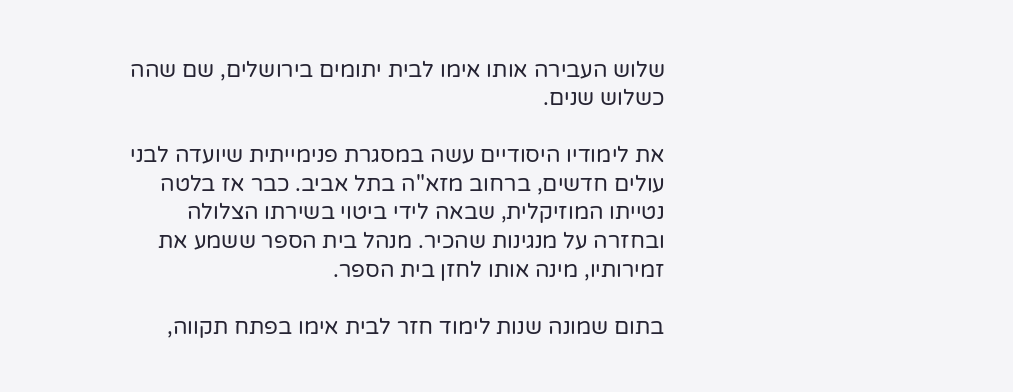שלוש העבירה אותו אימו לבית יתומים בירושלים, שם שהה כשלוש שנים.

את לימודיו היסודיים עשה במסגרת פנימייתית שיועדה לבני עולים חדשים, ברחוב מזא"ה בתל אביב. כבר אז בלטה נטייתו המוזיקלית, שבאה לידי ביטוי בשירתו הצלולה ובחזרה על מנגינות שהכיר. מנהל בית הספר ששמע את זמירותיו, מינה אותו לחזן בית הספר.

בתום שמונה שנות לימוד חזר לבית אימו בפתח תקווה,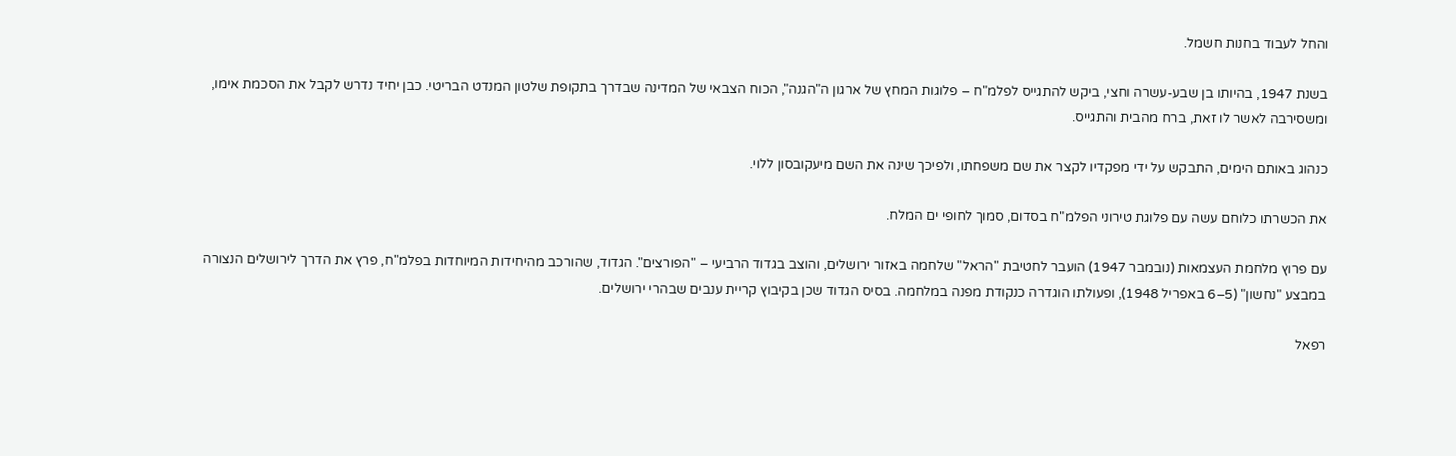והחל לעבוד בחנות חשמל.

בשנת 1947, בהיותו בן שבע-עשרה וחצי, ביקש להתגייס לפלמ"ח – פלוגות המחץ של ארגון ה"הגנה", הכוח הצבאי של המדינה שבדרך בתקופת שלטון המנדט הבריטי. כבן יחיד נדרש לקבל את הסכמת אימו, ומשסירבה לאשר לו זאת, ברח מהבית והתגייס.

כנהוג באותם הימים, התבקש על ידי מפקדיו לקצר את שם משפחתו, ולפיכך שינה את השם מיעקובסון ללוי.

את הכשרתו כלוחם עשה עם פלוגת טירוני הפלמ"ח בסדום, סמוך לחופי ים המלח.

עם פרוץ מלחמת העצמאות (נובמבר 1947) הועבר לחטיבת "הראל" שלחמה באזור ירושלים, והוצב בגדוד הרביעי – "הפורצים". הגדוד, שהורכב מהיחידות המיוחדות בפלמ"ח, פרץ את הדרך לירושלים הנצורה במבצע "נחשון" (5–6 באפריל 1948), ופעולתו הוגדרה כנקודת מפנה במלחמה. בסיס הגדוד שכן בקיבוץ קריית ענבים שבהרי ירושלים.

רפאל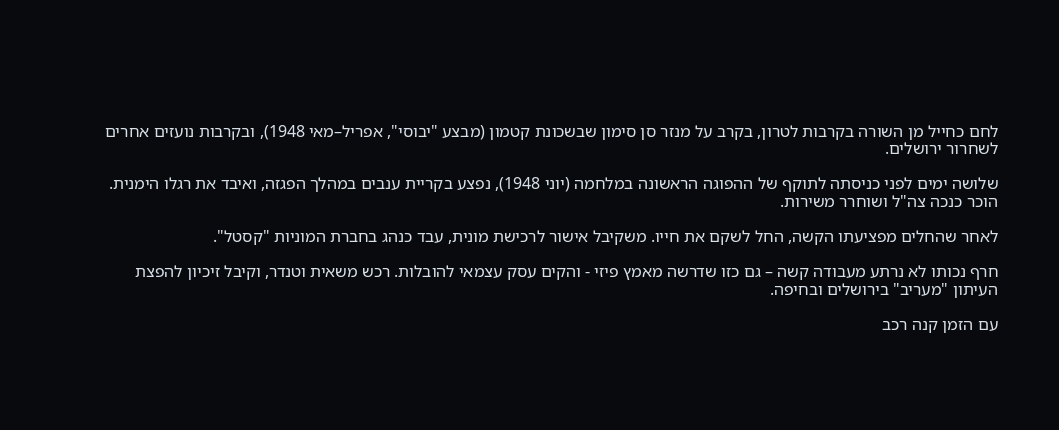לחם כחייל מן השורה בקרבות לטרון, בקרב על מנזר סן סימון שבשכונת קטמון (מבצע "יבוסי", אפריל–מאי 1948), ובקרבות נועזים אחרים לשחרור ירושלים.

שלושה ימים לפני כניסתה לתוקף של ההפוגה הראשונה במלחמה (יוני 1948), נפצע בקריית ענבים במהלך הפגזה, ואיבד את רגלו הימנית. הוכר כנכה צה"ל ושוחרר משירות.

לאחר שהחלים מפציעתו הקשה, החל לשקם את חייו. משקיבל אישור לרכישת מונית, עבד כנהג בחברת המוניות "קסטל".

חרף נכותו לא נרתע מעבודה קשה – גם כזו שדרשה מאמץ פיזי - והקים עסק עצמאי להובלות. רכש משאית וטנדר, וקיבל זיכיון להפצת העיתון "מעריב" בירושלים ובחיפה.

עם הזמן קנה רכב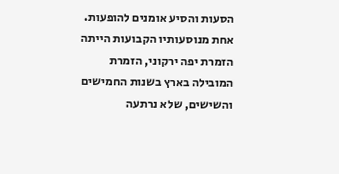הסעות והסיע אומנים להופעות. אחת מנוסעותיו הקבועות הייתה הזמרת יפה ירקוני, הזמרת המובילה בארץ בשנות החמישים והשישים, שלא נרתעה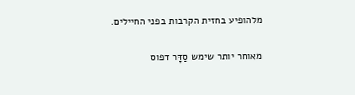מלהופיע בחזית הקרבות בפני החיילים.

מאוחר יותר שימש סַדָּר דפוס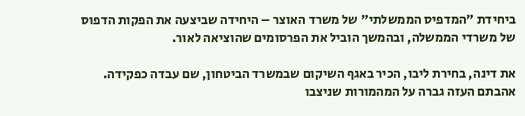ביחידת "המדפיס הממשלתי" של משרד האוצר – היחידה שביצעה את הפקות הדפוס של משרדי הממשלה, ובהמשך הוביל את הפרסומים שהוציאה לאור.

את דינה, בחירת ליבו, הכיר באגף השיקום שבמשרד הביטחון, שם עבדה כפקידה. אהבתם העזה גברה על המהמורות שניצבו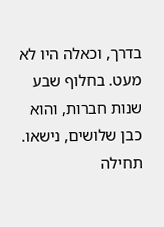בדרך, וכאלה היו לא מעט. בחלוף שבע שנות חברות, והוא כבן שלושים, נישאו. תחילה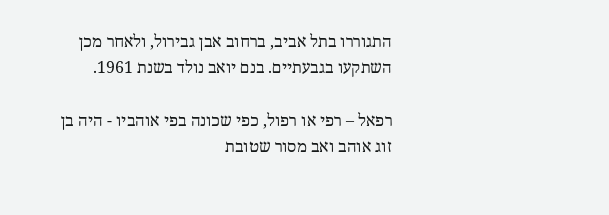התגוררו בתל אביב, ברחוב אבן גבירול, ולאחר מכן השתקעו בגבעתיים. בנם יואב נולד בשנת 1961.

רפאל – רפי או רפול, כפי שכונה בפי אוהביו - היה בן זוג אוהב ואב מסור שטובת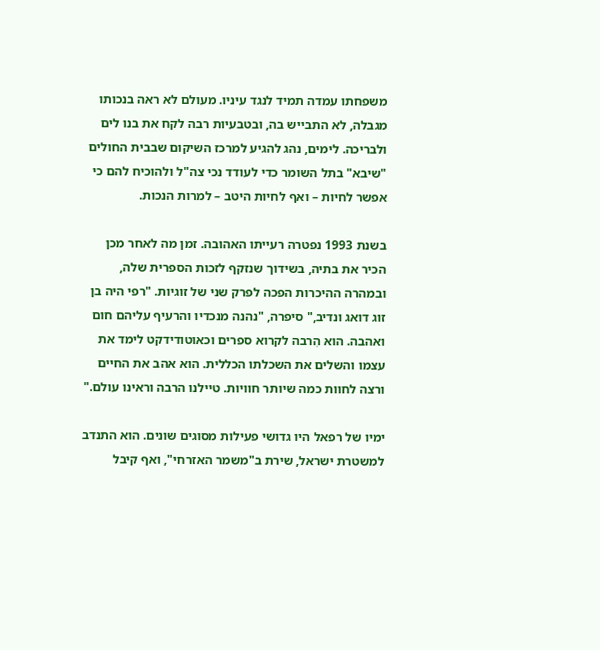משפחתו עמדה תמיד לנגד עיניו. מעולם לא ראה בנכותו מגבלה, לא התבייש בה, ובטבעיות רבה לקח את בנו לים ולבריכה. לימים, נהג להגיע למרכז השיקום שבבית החולים "שיבא" בתל השומר כדי לעודד נכי צה"ל ולהוכיח להם כי אפשר לחיות – ואף לחיות היטב – למרות הנכות.

בשנת 1993 נפטרה רעייתו האהובה. זמן מה לאחר מכן הכיר את בתיה, בשידוך שנזקף לזכות הספרית שלה, ובמהרה ההיכרות הפכה לפרק שני של זוגיות. "רפי היה בן זוג דואג ונדיב," סיפרה, "נהנה מנכדיו והרעיף עליהם חום ואהבה. הוא הִרבה לקרוא ספרים וכאוטודידקט לימד את עצמו והשלים את השכלתו הכללית. הוא אהב את החיים ורצה לחוות כמה שיותר חוויות. טיילנו הרבה וראינו עולם."

ימיו של רפאל היו גדושי פעילות מסוגים שונים. הוא התנדב למשטרת ישראל, שירת ב"משמר האזרחי", ואף קיבל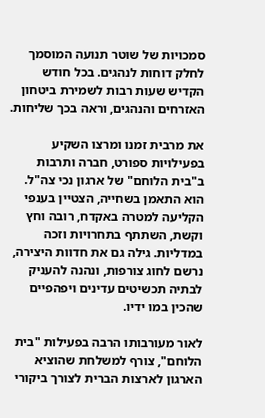סמכויות של שוטר תנועה המוסמך לחלק דוחות לנהגים. בכל חודש הקדיש שעות רבות לשמירת ביטחון האזרחים והנהגים, וראה בכך שליחות.

את מרבית זמנו ומרצו השקיע בפעילויות ספורט, חברה ותרבות ב"בית הלוחם" של ארגון נכי צה"ל. הוא התאמן בשחייה, הצטיין בענפי הקליעה למטרה באקדח, רובה וחץ וקשת, השתתף בתחרויות וזכה במדליות. גילה גם את חדוות היצירה, נרשם לחוג צורפות, ונהנה להעניק לבתיה תכשיטים עדינים ויפהפיים שהכין במו ידיו.

לאור מעורבותו הרבה בפעילות "בית הלוחם", צורף למשלחת שהוציא הארגון לארצות הברית לצורך ביקורי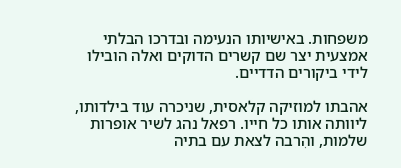משפחות. באישיותו הנעימה ובדרכו הבלתי אמצעית יצר שם קשרים הדוקים ואלה הובילו לידי ביקורים הדדיים.

אהבתו למוזיקה קלאסית, שניכרה עוד בילדותו, ליוותה אותו כל חייו. רפאל נהג לשיר אופרות שלמות, והִרבה לצאת עם בתיה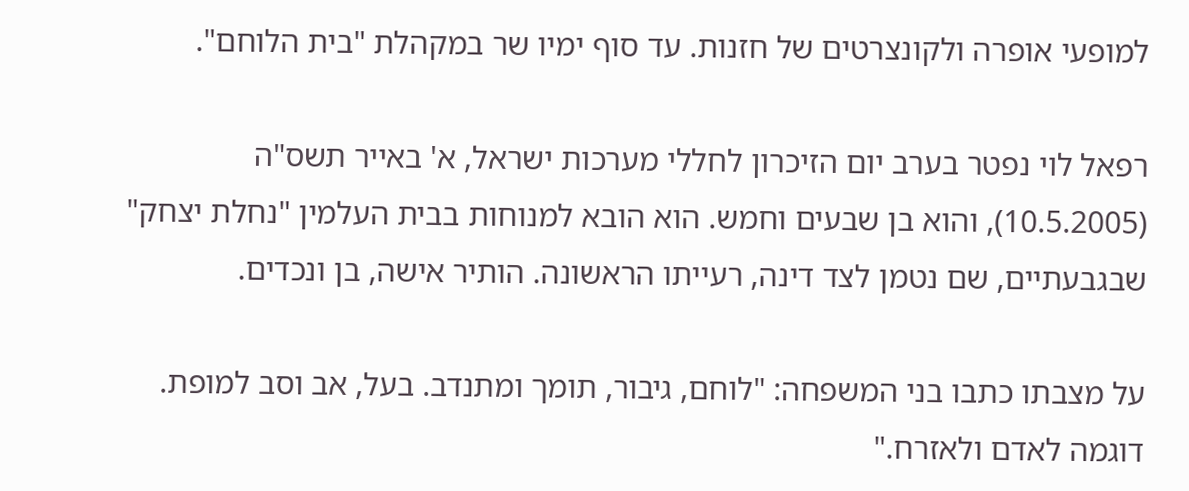למופעי אופרה ולקונצרטים של חזנות. עד סוף ימיו שר במקהלת "בית הלוחם".

רפאל לוי נפטר בערב יום הזיכרון לחללי מערכות ישראל, א' באייר תשס"ה (10.5.2005), והוא בן שבעים וחמש. הוא הובא למנוחות בבית העלמין "נחלת יצחק" שבגבעתיים, שם נטמן לצד דינה, רעייתו הראשונה. הותיר אישה, בן ונכדים.

על מצבתו כתבו בני המשפחה: "לוחם, גיבור, תומך ומתנדב. בעל, אב וסב למופת. דוגמה לאדם ולאזרח."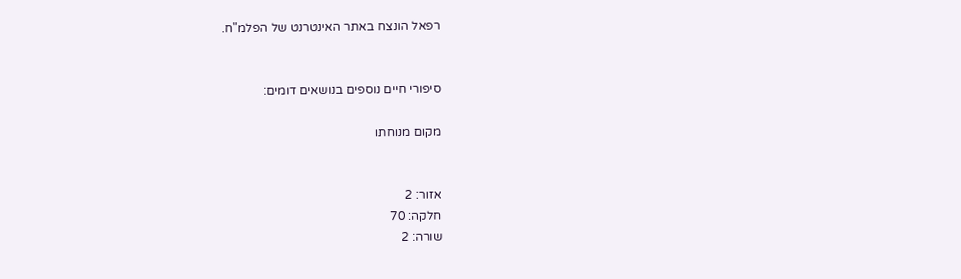רפאל הונצח באתר האינטרנט של הפלמ"ח.


סיפורי חיים נוספים בנושאים דומים:

מקום מנוחתו


אזור: 2
חלקה: 70
שורה: 2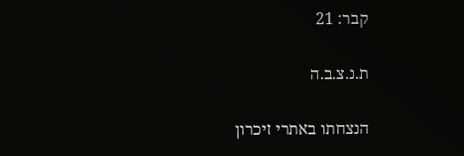קבר: 21

ת.נ.צ.ב.ה

הנצחתו באתרי זיכרון